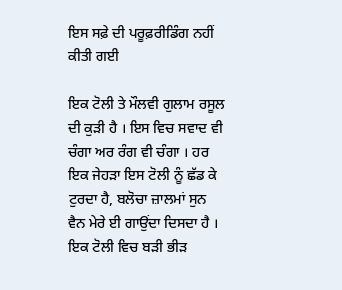ਇਸ ਸਫ਼ੇ ਦੀ ਪਰੂਫ਼ਰੀਡਿੰਗ ਨਹੀਂ ਕੀਤੀ ਗਈ

ਇਕ ਟੋਲੀ ਤੇ ਮੌਲਵੀ ਗੁਲਾਮ ਰਸੂਲ ਦੀ ਕੁੜੀ ਹੈ । ਇਸ ਵਿਚ ਸਵਾਦ ਵੀ ਚੰਗਾ ਅਰ ਰੰਗ ਵੀ ਚੰਗਾ । ਹਰ ਇਕ ਜੇਹੜਾ ਇਸ ਟੋਲੀ ਨੂੰ ਛੱਡ ਕੇ ਟੁਰਦਾ ਹੈ, ਬਲੋਚਾ ਜ਼ਾਲਮਾਂ ਸੁਨ ਵੈਨ ਮੇਰੇ ਈ ਗਾਉਂਦਾ ਦਿਸਦਾ ਹੈ । ਇਕ ਟੋਲੀ ਵਿਚ ਬੜੀ ਭੀੜ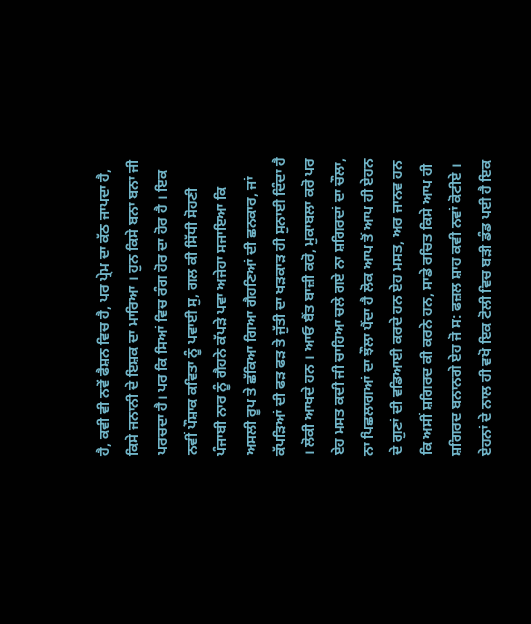ਹੈ, ਕਵੀ ਵੀ ਨਵੇਂ ਫੈਸ਼ਨ ਵਿਚ ਹੈ, ਪਰ ਪ੍ਰੇਮ ਦਾ ਕੱਠ ਜਾਪਦਾ ਹੈ, ਕਿਸੇ ਜਨਾਨੀ ਦੇ ਇਸ਼ਕ ਦਾ ਮਾਰਿਆ । ਹੁਨ ਕਿਸੇ ਬਨਾ ਬਨਾ ਜੀ ਪਰਚਦਾ ਹੈ। ਪਰ ਕਿ ਸਿਆਂ ਵਿਚ ਰੰਗ ਹੋਰ ਦਾ ਹੋਰ ਹੈ । ਇਕ ਨਵੀਂ ਪੌਸ਼ਾਕ ਕਵਿਤਾ ਨੂੰ ਪਵਾਈ ਸੁ, ਗਲ ਕੀ ਸਿੱਧੀ ਸੋਹਣੀ ਪੰਜਾਬੀ ਨਾਰ ਨੂੰ ਗੈਹਨੇ ਕੱਪੜੇ ਪਵਾ ਅਜੇਹਾ ਸਜਾਇਆ ਕਿ ਅਸਲੀ ਰੂਪ ਤੇ ਛੱਕਿਆ ਗਿਆ ਗੈਹਣਿਆਂ ਦੀ ਛਨਕਾਰ, ਜਾਂ ਕੱਪੜਿਆਂ ਦੀ ਫੜ ਫੜ ਤੇ ਜੁੱਤੀ ਦਾ ਖੜਕਾੜ ਹੀ ਸੁਨਾਈ ਦਿੰਦਾ ਹੈ । ਲੋਕੀ ਆਖਦੇ ਹਨ । ਆਓ ਬੈਂਤ ਬਾਜ਼ੀ ਕਰੋ, ਮੁਕਾਬਲਾ ਕਰੋ ਪਰ ਏਹ ਮਸਤ ਕਦੀ ਜੀ ਚਾਹਿਆ ਚਲੇ ਗਏ ਨਾ ਸ਼ਗਿਰਦਾਂ ਦਾ ਚੌਲਾ, ਨਾ ਪਿਛਲਾਗਆਂ ਦਾ ਝੌਲਾ ਪੈਂਦਾ ਹੈ ਲੋਕ ਆਪ ਤੋਂ ਆਪ ਹੀ ਏਹਨ ਦੇ ਗੁਣਾਂ ਦੀ ਵਡਿਆਈ ਕਰਦੇ ਹਨ ਏਹ ਮਸਤ, ਅਰ ਜਾਨਵ ਹਨ ਕਿ ਅਸੀਂ ਸ਼ਗਿਰਦ ਕੀ ਕਰਨੇ ਹਨ, ਸਾਡੇ ਰਚਿਤ ਕਿਸੇ ਆਪ ਹੀ ਸ਼ਗਿਰਦ ਬਨਾਨਗੇ ਏਹ ਜੋ ਸ: ਫਜ਼ਲ ਸ਼ਾਹ ਕਵੀ ਨਵਾਂ ਕੋਟੀਏ । ਏਹਨਾਂ ਦੇ ਨਾਲ ਹੀ ਵਖੋ ਇਕ ਟੋਲੀ ਵਿਚ ਬੜੀ ਡੰਡ ਪਈ ਹੈ ਇਕ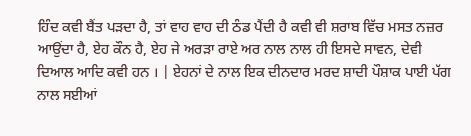ਹਿੰਦ ਕਵੀ ਬੈਂਤ ਪੜਦਾ ਹੈ, ਤਾਂ ਵਾਹ ਵਾਹ ਦੀ ਠੰਡ ਪੈਂਦੀ ਹੈ ਕਵੀ ਵੀ ਸ਼ਰਾਬ ਵਿੱਚ ਮਸਤ ਨਜ਼ਰ ਆਉਂਦਾ ਹੈ, ਏਹ ਕੌਨ ਹੈ, ਏਹ ਜੇ ਅਰੜਾ ਰਾਏ ਅਰ ਨਾਲ ਨਾਲ ਹੀ ਇਸਦੇ ਸਾਵਨ, ਦੇਵੀ ਦਿਆਲ ਆਦਿ ਕਵੀ ਹਨ । | ਏਹਨਾਂ ਦੇ ਨਾਲ ਇਕ ਦੀਨਦਾਰ ਮਰਦ ਸ਼ਾਦੀ ਪੌਸ਼ਾਕ ਪਾਈ ਪੱਗ ਨਾਲ ਸਈਆਂ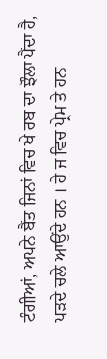ਟੰਗੀਆਂ, ਅਪਨੇ ਬੈਂਤ ਜਿਨਾਂ ਵਿਚ ਖੇ ਰਬ ਦਾ ਝੌਲਾ ਪੈਂਦਾ ਹੈ, ਪੜਦੇ ਚਲੇ ਆਉਂਦੇ ਹਨ । ਹੇ ਜ ਵਿਚ ਪ੍ਰੇਮ ਤੇ ਹਨ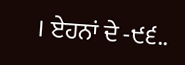। ਏਹਨਾਂ ਦੇ -੯੬..